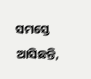ସମସ୍ତେ ଆସିଛନ୍ତି,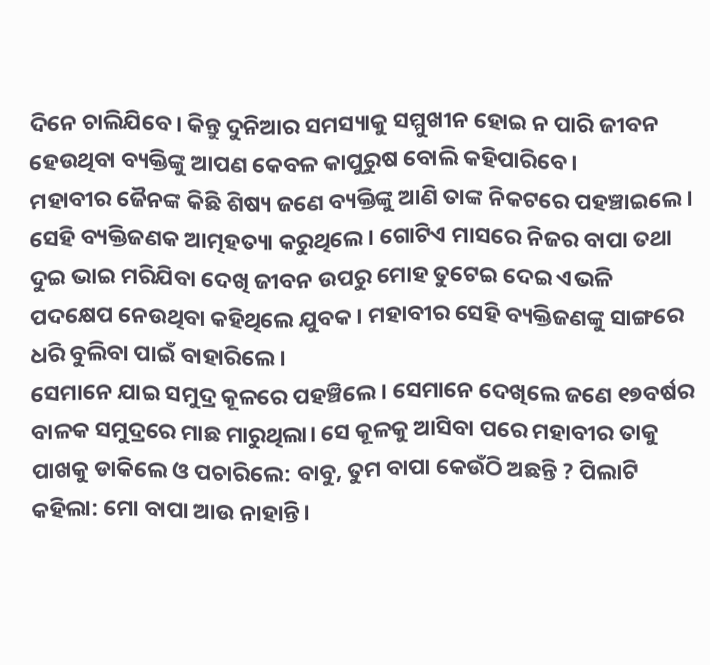ଦିନେ ଚାଲିଯିବେ। କିନ୍ତୁ ଦୁନିଆର ସମସ୍ୟାକୁ ସମ୍ମୁଖୀନ ହୋଇ ନ ପାରି ଜୀବନ ହେଉଥିବା ବ୍ୟକ୍ତିଙ୍କୁ ଆପଣ କେବଳ କାପୁରୁଷ ବୋଲି କହିପାରିବେ।
ମହାବୀର ଜୈନଙ୍କ କିଛି ଶିଷ୍ୟ ଜଣେ ବ୍ୟକ୍ତିଙ୍କୁ ଆଣି ତାଙ୍କ ନିକଟରେ ପହଞ୍ଚାଇଲେ। ସେହି ବ୍ୟକ୍ତିଜଣକ ଆତ୍ମହତ୍ୟା କରୁଥିଲେ। ଗୋଟିଏ ମାସରେ ନିଜର ବାପା ତଥା ଦୁଇ ଭାଇ ମରିଯିବା ଦେଖି ଜୀବନ ଉପରୁ ମୋହ ତୁଟେଇ ଦେଇ ଏଭଳି ପଦକ୍ଷେପ ନେଉଥିବା କହିଥିଲେ ଯୁବକ। ମହାବୀର ସେହି ବ୍ୟକ୍ତିଜଣଙ୍କୁ ସାଙ୍ଗରେ ଧରି ବୁଲିବା ପାଇଁ ବାହାରିଲେ।
ସେମାନେ ଯାଇ ସମୁଦ୍ର କୂଳରେ ପହଞ୍ଚିଲେ। ସେମାନେ ଦେଖିଲେ ଜଣେ ୧୭ବର୍ଷର ବାଳକ ସମୁଦ୍ରରେ ମାଛ ମାରୁଥିଲା। ସେ କୂଳକୁ ଆସିବା ପରେ ମହାବୀର ତାକୁ ପାଖକୁ ଡାକିଲେ ଓ ପଚାରିଲେ: ବାବୁ, ତୁମ ବାପା କେଉଁଠି ଅଛନ୍ତି ? ପିଲାଟି କହିଲା: ମୋ ବାପା ଆଉ ନାହାନ୍ତି।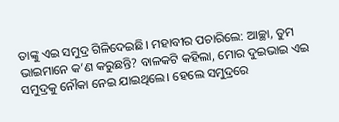ତାଙ୍କୁ ଏଇ ସମୁଦ୍ର ଗିଳିଦେଇଛି। ମହାବୀର ପଚାରିଲେ: ଆଚ୍ଛା, ତୁମ ଭାଇମାନେ କ’ଣ କରୁଛନ୍ତି? ବାଳକଟି କହିଲା, ମୋର ଦୁଇଭାଇ ଏଇ ସମୁଦ୍ରକୁ ନୌକା ନେଇ ଯାଇଥିଲେ। ହେଲେ ସମୁଦ୍ରରେ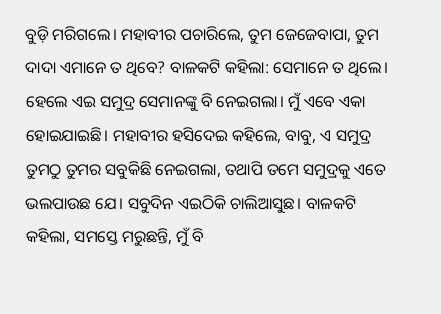ବୁଡ଼ି ମରିଗଲେ। ମହାବୀର ପଚାରିଲେ, ତୁମ ଜେଜେବାପା, ତୁମ ଦାଦା ଏମାନେ ତ ଥିବେ? ବାଳକଟି କହିଲା: ସେମାନେ ତ ଥିଲେ। ହେଲେ ଏଇ ସମୁଦ୍ର ସେମାନଙ୍କୁ ବି ନେଇଗଲା। ମୁଁ ଏବେ ଏକା ହୋଇଯାଇଛି। ମହାବୀର ହସିଦେଇ କହିଲେ, ବାବୁ, ଏ ସମୁଦ୍ର ତୁମଠୁ ତୁମର ସବୁକିଛି ନେଇଗଲା, ତଥାପି ତମେ ସମୁଦ୍ରକୁ ଏତେ ଭଲପାଉଛ ଯେ। ସବୁଦିନ ଏଇଠିକି ଚାଲିଆସୁଛ। ବାଳକଟି କହିଲା, ସମସ୍ତେ ମରୁଛନ୍ତି, ମୁଁ ବି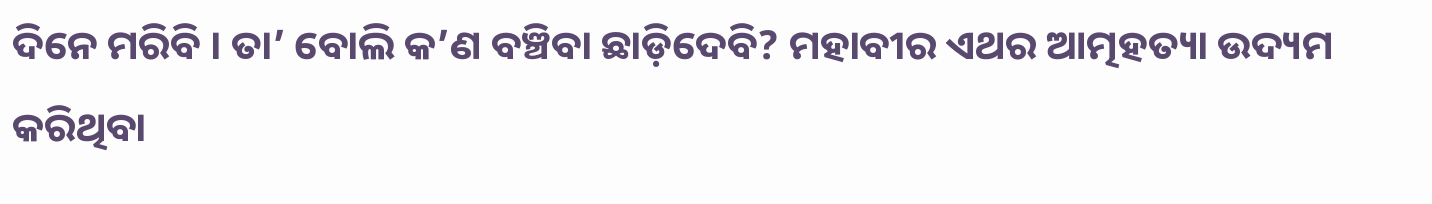ଦିନେ ମରିବି । ତା’ ବୋଲି କ’ଣ ବଞ୍ଚିବା ଛାଡ଼ିଦେବି? ମହାବୀର ଏଥର ଆତ୍ମହତ୍ୟା ଉଦ୍ୟମ କରିଥିବା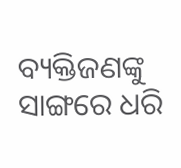ବ୍ୟକ୍ତିଜଣଙ୍କୁ ସାଙ୍ଗରେ ଧରି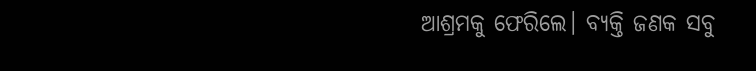ଆଶ୍ରମକୁ ଫେରିଲେ। ବ୍ୟକ୍ତି ଜଣକ ସବୁ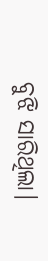ବୁଝି ସାରିଥିଲା।